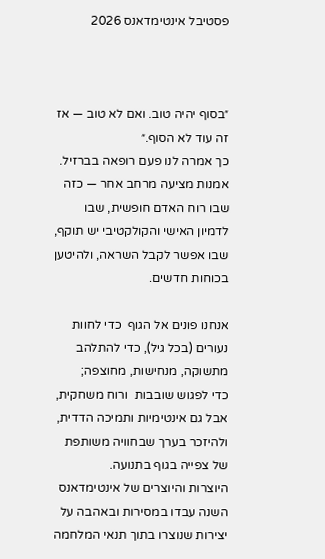פסטיבל אינטימדאנס 2026



״בסוף יהיה טוב. ואם לא טוב — אז זה עוד לא הסוף.״
כך אמרה לנו פעם רופאה בברזיל.
אמנות מציעה מרחב אחר — כזה שבו רוח האדם חופשית, שבו לדמיון האישי והקולקטיבי יש תוקף, שבו אפשר לקבל השראה, ולהיטען בכוחות חדשים.

אנחנו פונים אל הגוף  כדי לחוות נעורים (בכל גיל), כדי להתלהב מתשוקה, מנחישות, מחוצפה;
כדי לפגוש שובבות  ורוח משחקית, אבל גם אינטימיות ותמיכה הדדית, ולהיזכר בערך שבחוויה משותפת של צפייה בגוף בתנועה.
היוצרות והיוצרים של אינטימדאנס השנה עבדו במסירות ובאהבה על יצירות שנוצרו בתוך תנאי המלחמה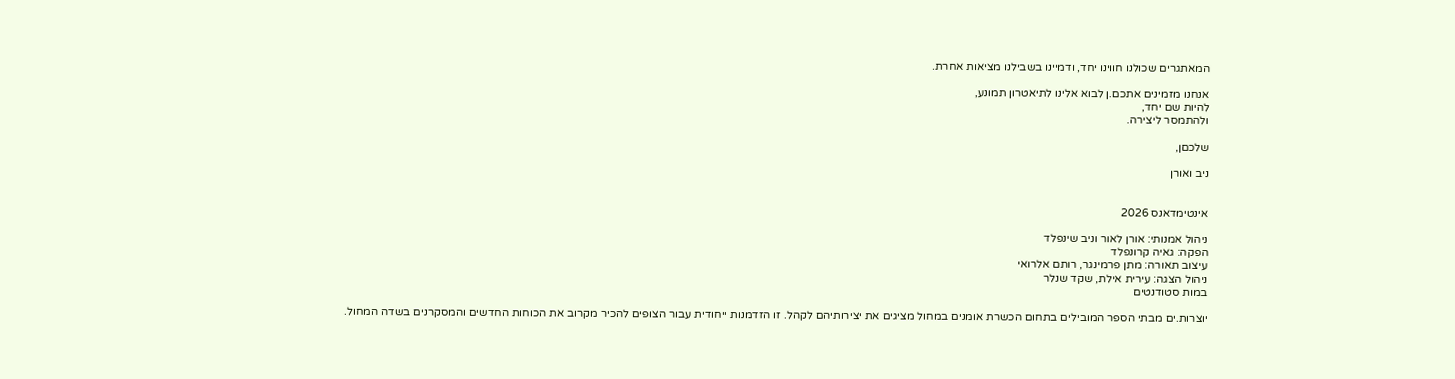המאתגרים שכולנו חווינו יחד, ודמיינו בשבילנו מציאות אחרת.

אנחנו מזמינים אתכם.ן לבוא אלינו לתיאטרון תמונע,
להיות שם יחד,
ולהתמסר ליצירה.

שלכםן,

ניב ואורן


אינטימדאנס 2026

ניהול אמנותי: אורן לאור וניב שינפלד
הפקה: גאיה קרונפלד
עיצוב תאורה: מתן פרמינגר, רותם אלרואי
ניהול הצגה: עירית אילת, שקד שנלר
במות סטודנטים

יוצרות.ים מבתי הספר המובילים בתחום הכשרת אומנים במחול מציגים את יצירותיהם לקהל. זו הזדמנות ייחודית עבור הצופים להכיר מקרוב את הכוחות החדשים והמסקרנים בשדה המחול.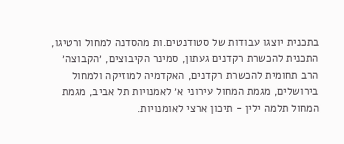בתכנית יוצגו עבודות של סטודנטים.ות מהסדנה למחול ורטיגו, התכנית להכשרת רקדנים געתון, סמינר הקיבוצים, ׳הקבוצה׳ הרב תחומית להכשרת רקדנים, האקדמיה למוזיקה ולמחול בירושלים, מגמת המחול עירוני א׳ לאמנויות תל אביב, מגמת המחול תלמה ילין - תיכון ארצי לאומנויות.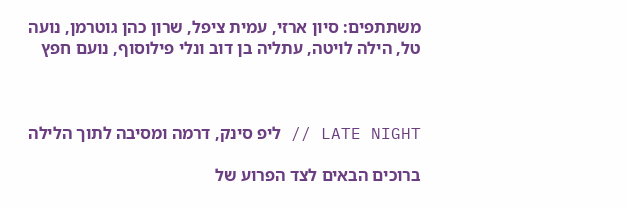משתתפים: סיון ארזי, עמית ציפל, שרון כהן גוטרמן, נועה טל, הילה לויטה, עתליה בן דוב ונלי פילוסוף, נועם חפץ



LATE NIGHT // ליפ סינק, דרמה ומסיבה לתוך הלילה

ברוכים הבאים לצד הפרוע של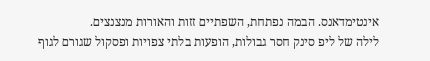אינטימדאנס. הבמה נפתחת, השפתיים זזות והאורות מנצנצים.
לילה של ליפ סינק חסר גבולות, הופעות בלתי צפויות ופסקול שגורם לגוף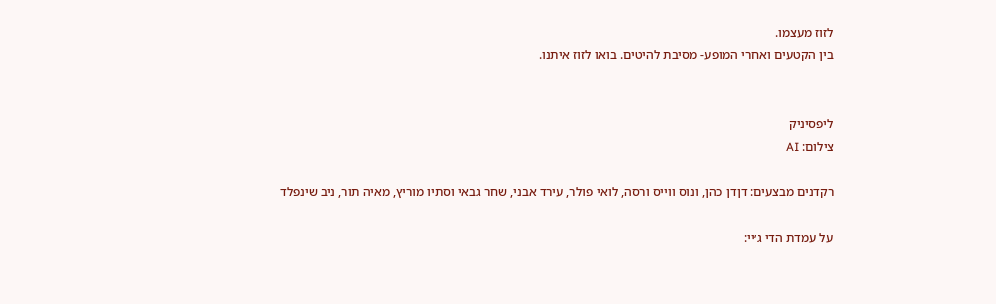לזוז מעצמו.
בין הקטעים ואחרי המופע- מסיבת להיטים. בואו לזוז איתנו.


ליפסיניק
צילום: AI

רקדנים מבצעים: דןדן כהן, ונוס ווייס ורסה, לואי פולר, עירד אבני, שחר גבאי וסתיו מוריץ, מאיה תור, ניב שינפלד

על עמדת הדי ג׳יי: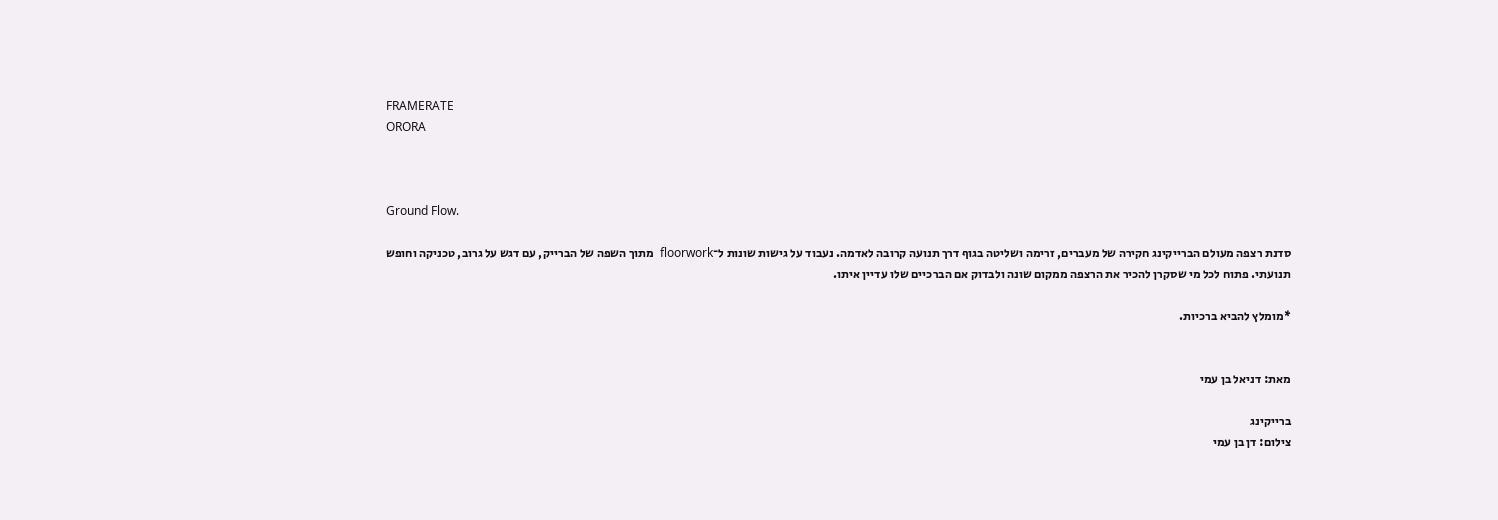FRAMERATE
ORORA



Ground Flow.

סדנת רצפה מעולם הברייקינג חקירה של מעברים, זרימה ושליטה בגוף דרך תנועה קרובה לאדמה. נעבוד על גישות שונות ל־floorwork  מתוך השפה של הברייק, עם דגש על גרוב, טכניקה וחופש תנועתי. פתוח לכל מי שסקרן להכיר את הרצפה ממקום שונה ולבדוק אם הברכיים שלו עדיין איתו.

*מומלץ להביא ברכיות.


מאת: דניאל בן עמי

ברייקינג
צילום: דן בן עמי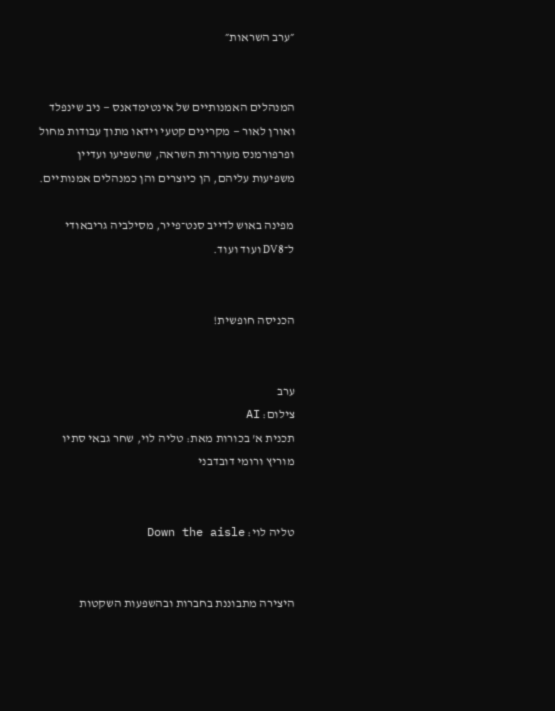״ערב השראות״


המנהלים האמנותיים של אינטימדאנס — ניב שינפלד ואורן לאור — מקרינים קטעי וידאו מתוך עבודות מחול ופרפורמנס מעוררות השראה, שהשפיעו ועדיין משפיעות עליהם, הן כיוצרים והן כמנהלים אמנותיים.

מפינה באוש לדייב סנט־פייר, מסילביה גריבאודי ל־DV8 ועוד ועוד.


הכניסה חופשית!


ערב
צילום: AI
תכנית א' בכורות מאת: טליה לוי, שחר גבאי סתיו מוריץ ורומי דובדבני


טליה לוי: Down the aisle


היצירה מתבוננת בחברות ובהשפעות השקטות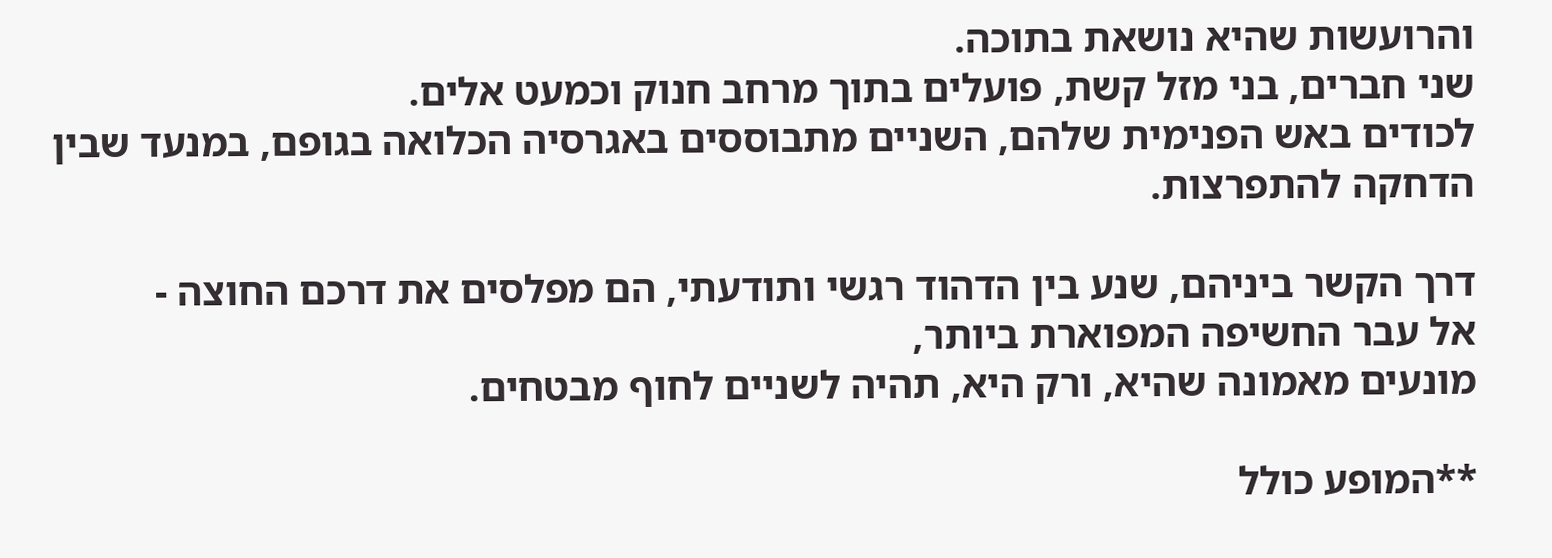והרועשות שהיא נושאת בתוכה.
שני חברים, בני מזל קשת, פועלים בתוך מרחב חנוק וכמעט אלים.
לכודים באש הפנימית שלהם, השניים מתבוססים באגרסיה הכלואה בגופם, במנעד שבין הדחקה להתפרצות.

דרך הקשר ביניהם, שנע בין הדהוד רגשי ותודעתי, הם מפלסים את דרכם החוצה -
אל עבר החשיפה המפוארת ביותר,
מונעים מאמונה שהיא, ורק היא, תהיה לשניים לחוף מבטחים.

**המופע כולל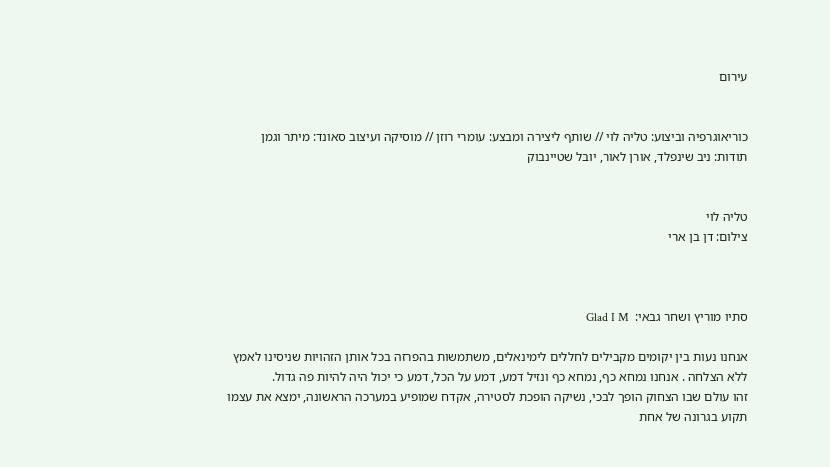עירום


כוריאוגרפיה וביצוע: טליה לוי // שותף ליצירה ומבצע: עומרי רוזן // מוסיקה ועיצוב סאונד: מיתר וגמן
תודות: ניב שינפלד, אורן לאור, יובל שטיינבוק


טליה לוי
צילום: דן בן ארי



סתיו מוריץ ושחר גבאי:  Glad I M

אנחנו נעות בין יקומים מקבילים לחללים לימינאלים, משתמשות בהפרזה בכל אותן הזהויות שניסינו לאמץ ללא הצלחה . אנחנו נמחא כף, נמחא כף ונזיל דמע, דמע על הכל, דמע כי יכול היה להיות פה גדול.
זהו עולם שבו הצחוק הופך לבכי, נשיקה הופכת לסטירה, אקדח שמופיע במערכה הראשונה, ימצא את עצמו
תקוע בגרונה של אחת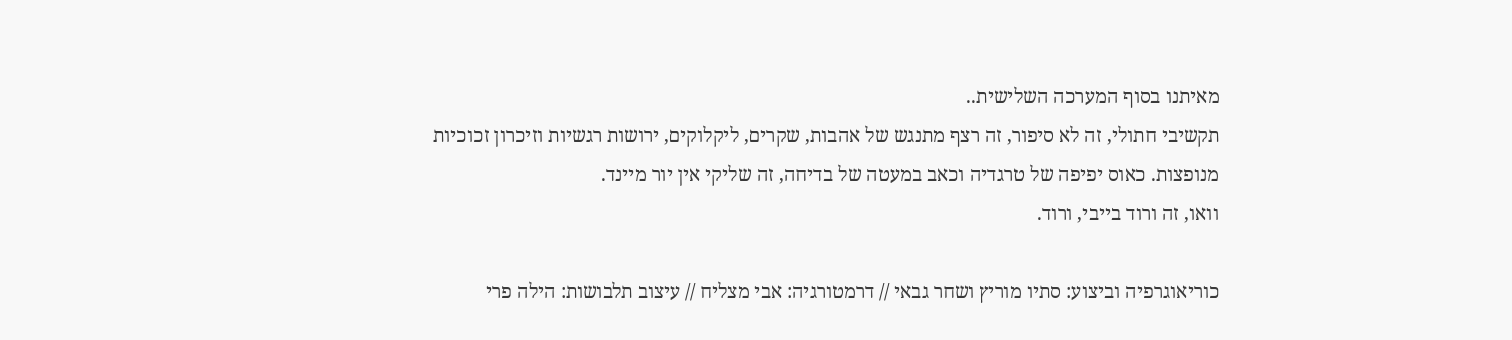מאיתנו בסוף המערכה השלישית..
תקשיבי חתולי, זה לא סיפור, זה רצף מתנגש של אהבות, שקרים, ליקלוקים, ירושות רגשיות וזיכרון זכוכיות
מנופצות. כאוס יפיפה של טרגדיה וכאב במעטה של בדיחה, זה שליקי אין יור מיינד.
וואו, זה ורוד בייבי, ורוד.

כוריאוגרפיה וביצוע: סתיו מוריץ ושחר גבאי // דרמטורגיה: אבי מצליח // עיצוב תלבושות: הילה פרי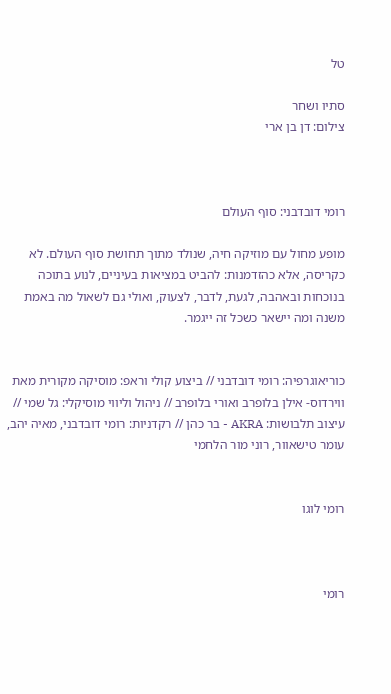טל

סתיו ושחר
צילום: דן בן ארי



רומי דובדבני: סוף העולם

מופע מחול עם מוזיקה חיה, שנולד מתוך תחושת סוף העולם. לא כקריסה, אלא כהזדמנות: להביט במציאות בעיניים, לנוע בתוכה בנוכחות ובאהבה, לגעת, לדבר, לצעוק, ואולי גם לשאול מה באמת משנה ומה יישאר כשכל זה ייגמר.


כוריאוגרפיה: רומי דובדבני // ביצוע קולי וראפ: מוסיקה מקורית מאת ווירדוס- אילן בלופרב ואורי בלופרב // ניהול וליווי מוסיקלי: גל שמי // עיצוב תלבושות: AKRA - בר כהן // רקדניות: רומי דובדבני, מאיה יהב, עומר טישאוור, רוני מור הלחמי


רומי לוגו



רומי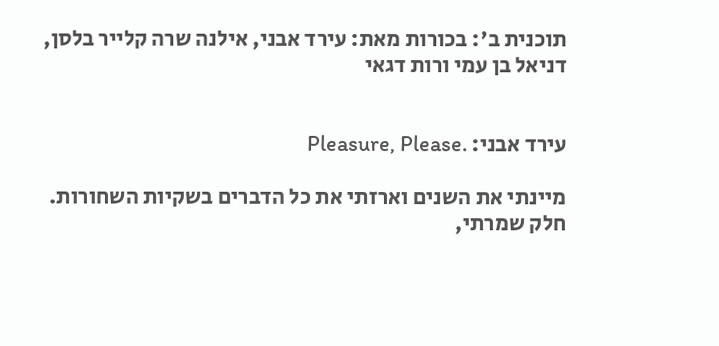תוכנית ב': בכורות מאת: עירד אבני, אילנה שרה קלייר בלסן, דניאל בן עמי ורות דגאי


עירד אבני: .Pleasure, Please

מיינתי את השנים וארזתי את כל הדברים בשקיות השחורות.
חלק שמרתי,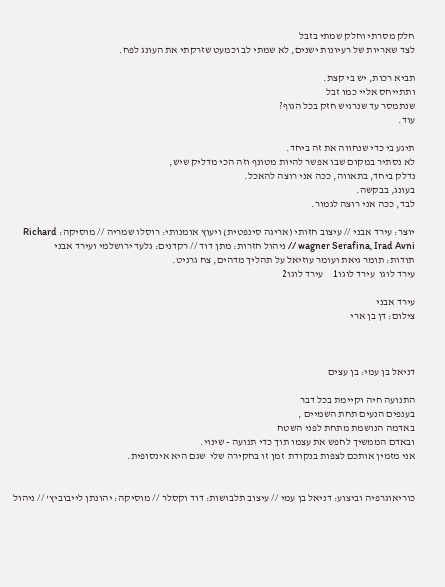חלק מסרתי וחלק שמתי בזבל
לצד שאריות של רעיונות ישנים, לא שמתי לב וכמעט שזרקתי את העונג לפח.

תביא רכות, יש בי קצת.
ותתייחס אליי כמו זבל
שנתמסר עד שנרגיש חזק בכל הגוף?
עוד.

תיגע בי כדי שנחווה את זה ביחד.
לא נסתיר במקום שבו אפשר להיות מטונף וזה הכי מדליק שיש,
נדלק ביחד, בתאווה, ככה אני רוצה להאכל.
בעונג, בבקשה.
לבד, ככה אני רוצה לגמור.

יוצר: עירד אבני // עיצוב חזותי (אריגה סינפטית) ויעוץ אומנותי: רוסלו שמריה // מוסיקה: Richard wagner Serafina, Irad Avni // ניהול חזרות: מתן דוד // רקדנים: גלעד ירושלמי ועירד אבני
תודות: תומר גיאת ועומר עוזיאל על תהליך מדהים, צח גרניט.
עירד לוגו  עירד לוגו1     עירד לוגו2

עירד אבני
צילום: דן בן ארי



דניאל בן עמי: בן עצים

התנועה חיה וקיימת בכל דבר
בענפים הנעים תחת השמיים ,
באדמה הנושמת מתחת לפני השטח
ובאדם הממשיך לחפש את עצמו תוך כדי תנועה - שינוי.
אני מזמין אותכם לצפות בנקודת  זמן זו בחקירה שלי  שגם היא אינסופית.


כוריאוגרפיה וביצוע: דניאל בן עמי // עיצוב תלבושות: דוד וקסלר // מוסיקה: יהונתן לייבוביץ' // ניהול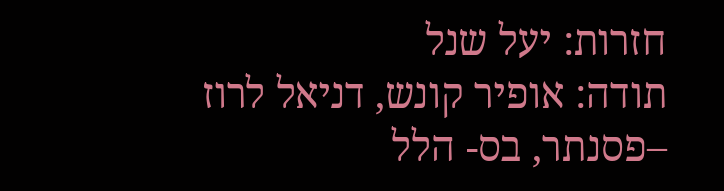חזרות: יעל שנל
תודה: אופיר קונש, דניאל לרוז –פסנתר, בס- הלל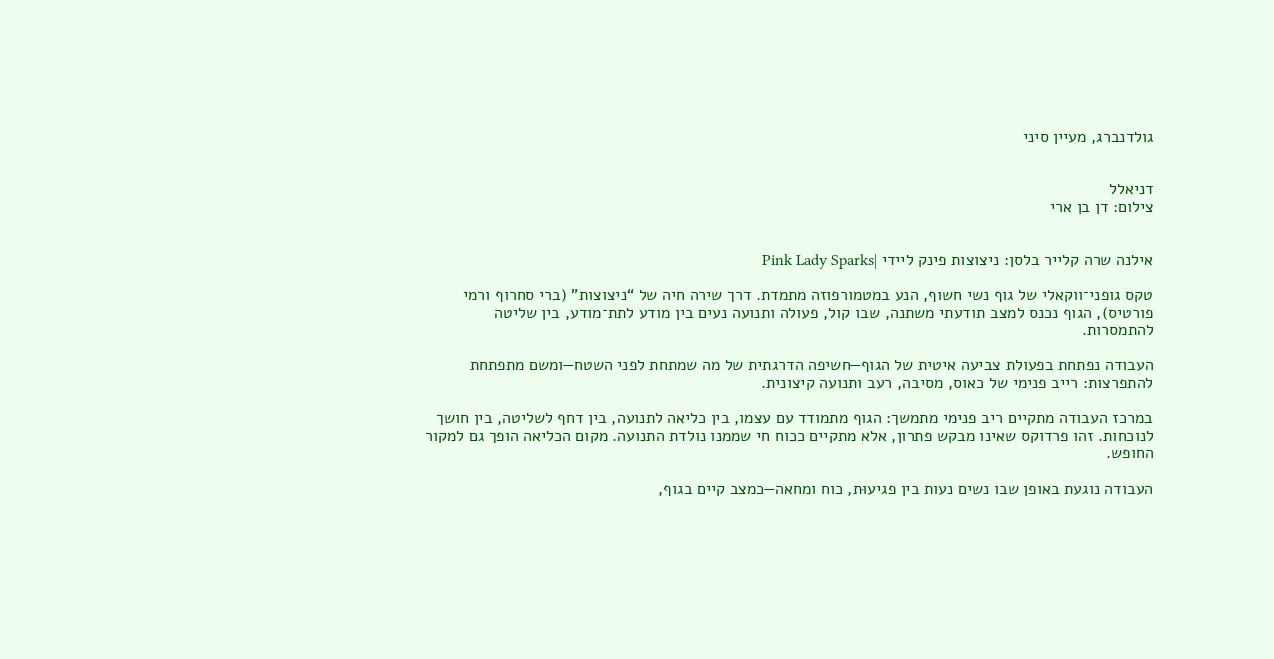גולדנברג, מעיין סיני


דניאלל
צילום: דן בן ארי


אילנה שרה קלייר בלסן: ניצוצות פינק ליידי |Pink Lady Sparks

טקס גופני־ווקאלי של גוף נשי חשוף, הנע במטמורפוזה מתמדת. דרך שירה חיה של “ניצוצות” (ברי סחרוף ורמי פורטיס), הגוף נכנס למצב תודעתי משתנה, שבו קול, פעולה ותנועה נעים בין מודע לתת־מודע, בין שליטה להתמסרות.

העבודה נפתחת בפעולת צביעה איטית של הגוף—חשיפה הדרגתית של מה שמתחת לפני השטח—ומשם מתפתחת להתפרצות: רייב פנימי של כאוס, מסיבה, רעב ותנועה קיצונית.

במרכז העבודה מתקיים ריב פנימי מתמשך: הגוף מתמודד עם עצמו, בין כליאה לתנועה, בין דחף לשליטה, בין חושך לנוכחות. זהו פרדוקס שאינו מבקש פתרון, אלא מתקיים ככוח חי שממנו נולדת התנועה. מקום הכליאה הופך גם למקור החופש.

העבודה נוגעת באופן שבו נשים נעות בין פגיעוּת, כוח ומחאה—כמצב קיים בגוף,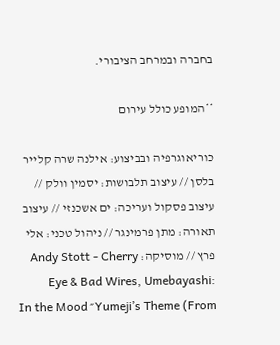בחברה ובמרחב הציבורי.

**המופע כולל עירום

כוריאוגרפיה ובביצוע: אילנה שרה קלייר בלסן // עיצוב תלבושות: יסמין וולק // עיצוב פסקול ועריכה: ים אשכנזי // עיצוב תאורה: מתן פרמינגר // ניהול טכני: אלי פרץ // מוסיקה: Andy Stott - Cherry Eye & Bad Wires, Umebayashi: Yumeji’s Theme (From״ In the Mood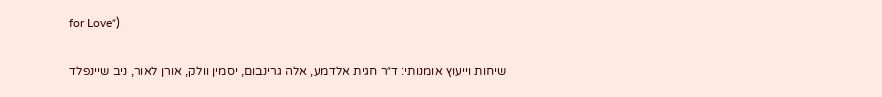for Love״)

שיחות וייעוץ אומנותי: ד״ר חגית אלדמע, אלה גרינבום, יסמין וולק, אורן לאור, ניב שיינפלד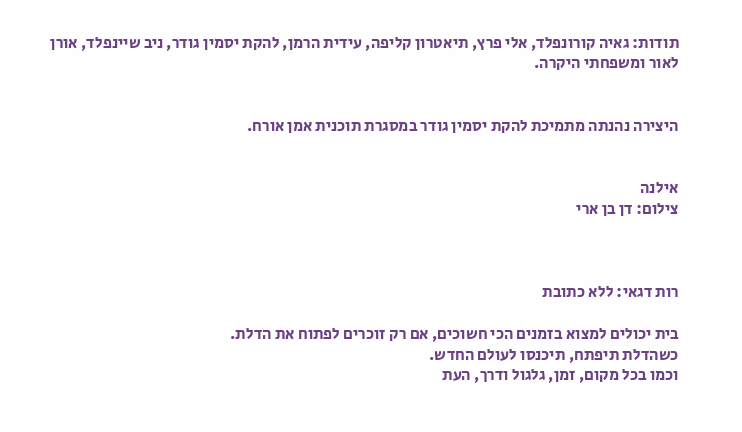תודות: גאיה קורונפלד, אלי פרץ, תיאטרון קליפה, עידית הרמן, להקת יסמין גודר, ניב שיינפלד, אורן לאור ומשפחתי היקרה.


היצירה נהנתה מתמיכת להקת יסמין גודר במסגרת תוכנית אמן אורח.


אילנה
צילום: דן בן ארי



רות דגאי: ללא כתובת

בית יכולים למצוא בזמנים הכי חשוכים, אם רק זוכרים לפתוח את הדלת.
כשהדלת תיפתח, תיכנסו לעולם החדש.
וכמו בכל מקום, זמן, גלגול ודרך, העת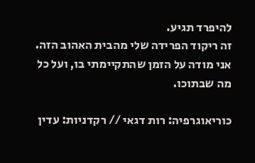להיפרד תגיע.
זה ריקוד הפרידה שלי מהבית האהוב הזה.
אני מודה על הזמן שהתקיימתי בו, ועל כל מה שבתוכו.

כוריאוגרפיה: רות דגאי // רקדניות: עדין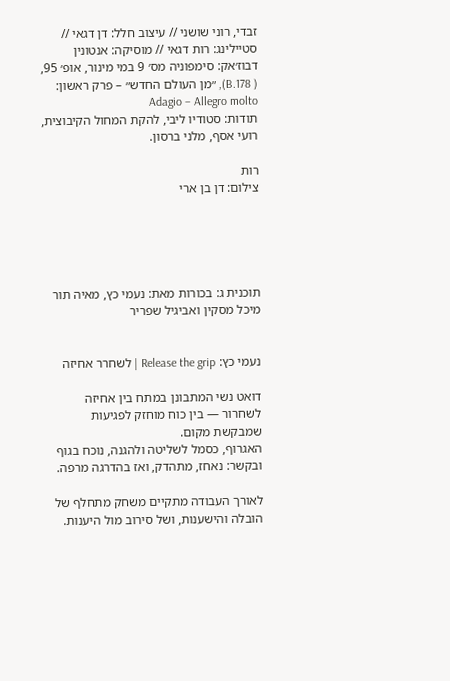זבדי, רוני שושני // עיצוב חלל: דן דגאי // סטיילינג: רות דגאי // מוסיקה: אנטונין דבוז׳אק: סימפוניה מס׳ 9 במי מינור, אופ׳ 95, ( B.178), ״מן העולם החדש״ – פרק ראשון: Adagio – Allegro molto
תודות: סטודיו ליבי, להקת המחול הקיבוצית, רועי אסף, מלני ברסון.

רות
צילום: דן בן ארי





תוכנית ג: בכורות מאת: נעמי כץ, מאיה תור מיכל מסקין ואביגיל שפריר


נעמי כץ: Release the grip | לשחרר אחיזה

דואט נשי המתבונן במתח בין אחיזה לשחרור — בין כוח מוחזק לפגיעות שמבקשת מקום.
האגרוף, כסמל לשליטה ולהגנה, נוכח בגוף ובקשר: נאחז, מתהדק, ואז בהדרגה מרפה.

לאורך העבודה מתקיים משחק מתחלף של הובלה והישענות, ושל סירוב מול היענות.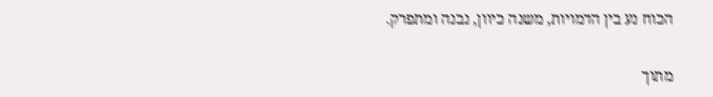הכוח נע בין הדמויות, משנה כיוון, נבנה ומתפרק.

מתוך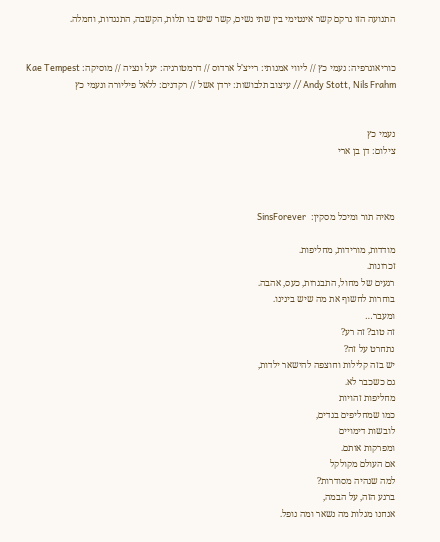התנועה הזו נרקם קשר אינטימי בין שתי נשים, קשר שיש בו תלות, הקשבה, התנגדות, וחמלה.


כוריאוגרפיה: נעמי כץ // ליווי אמנותי: רייצ'ל ארדוס // דרמטורגיה: יעל ונציה // מוסיקה: Kae Tempest Andy Stott, Nils Frahm // עיצוב תלבושות: ירדן אשל // רקדנים: ללאל פיליורה ונעמי כץ


נעמי כץ
צילום: דן בן ארי



מאיה תור ומיכל מסקין:  SinsForever

מודדות, מורידות, מחליפות.
זכרונות.
רגעים של מחול, התבגרות, כעס, אהבה.
בוחרות לחשוף את מה שיש בינינו.
ומעבר…
זה טוב? זה רע?
נתחרט על זה?
יש בזה קלילות וחוצפה להישאר ילדות,
גם כשכבר לא.
מחליפות זהויות
כמו שמחליפים בגדים,
לובשות דימויים
ומפרקות אותם.
אם העולם מקולקל
למה שנהיה מסודרות?
ברגע הזה, על הבמה,
אנחנו מגלות מה נשאר ומה נופל.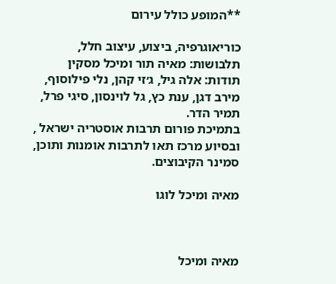**המופע כולל עירום

כוריאוגרפיה, ביצוע, עיצוב חלל, תלבושות: מאיה תור ומיכל מסקין
תודות: אלה גיל, ג׳זי קהן, נלי פילוסוף, מירב דגן, ענת כץ, גל לוינסון, סיגי פרל, תמיר הדר.
בתמיכת פורום תרבות אוסטריה ישראל , ובסיוע מרכז תאו לתרבות אומנות ותוכן, סמינר הקיבוצים.

מאיה ומיכל לוגו



מאיה ומיכל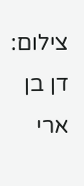צילום: דן בן ארי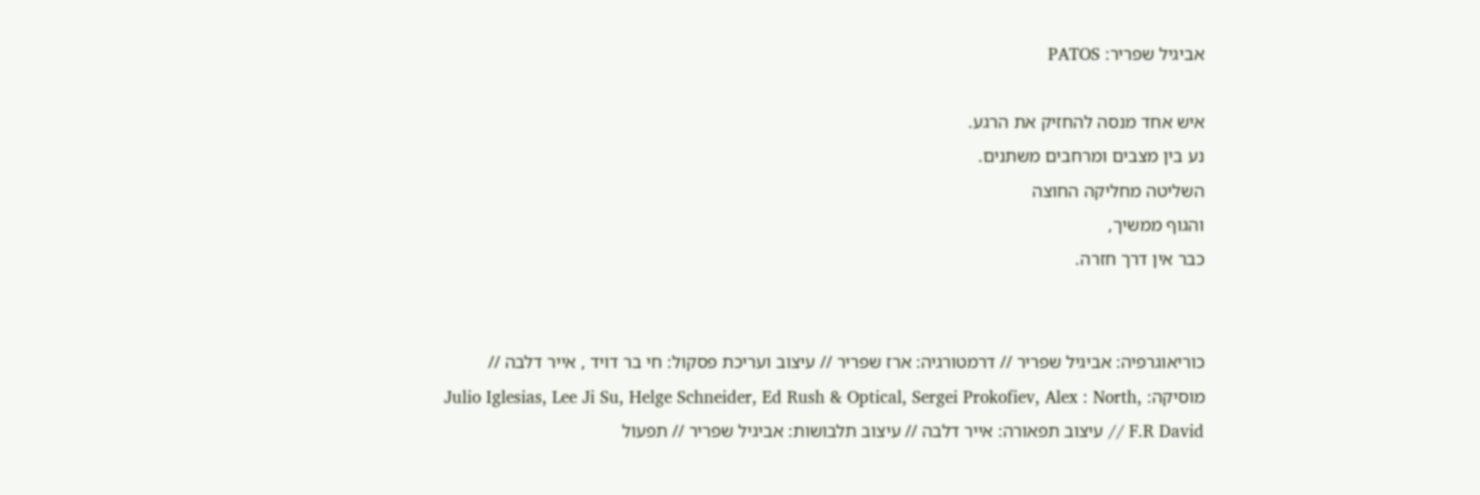אביגיל שפריר: PATOS

איש אחד מנסה להחזיק את הרגע.
נע בין מצבים ומרחבים משתנים.
השליטה מחליקה החוצה
והגוף ממשיך,
כבר אין דרך חזרה.


כוריאוגרפיה: אביגיל שפריר // דרמטורגיה: ארז שפריר // עיצוב ועריכת פסקול: חי בר דויד , אייר דלבה // מוסיקה: Julio Iglesias, Lee Ji Su, Helge Schneider, Ed Rush & Optical, Sergei Prokofiev, Alex : North, F.R David // עיצוב תפאורה: אייר דלבה // עיצוב תלבושות: אביגיל שפריר // תפעול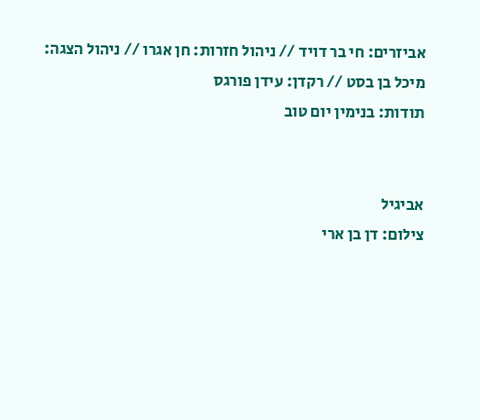אביזרים: חי בר דויד // ניהול חזרות: חן אגרו // ניהול הצגה: מיכל בן בסט // רקדן: עידן פורגס
תודות: בנימין יום טוב


אביגיל
צילום: דן בן ארי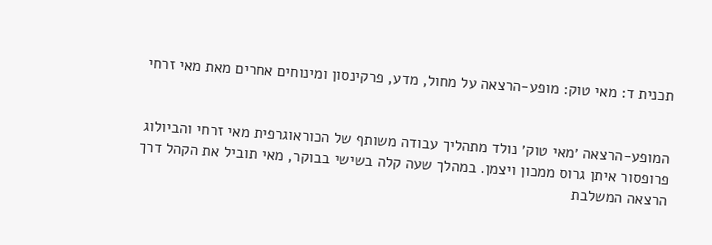תכנית ד: מאי טוק: מופע-הרצאה על מחול, מדע, פרקינסון ומינוחים אחרים מאת מאי זרחי


המופע-הרצאה ׳מאי טוק׳ נולד מתהליך עבודה משותף של הכוראוגרפית מאי זרחי והביולוג פרופסור איתן גרוס ממכון ויצמן. במהלך שעה קלה בשישי בבוקר, מאי תוביל את הקהל דרך הרצאה המשלבת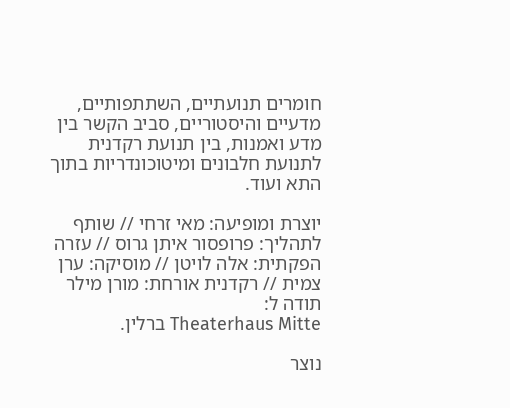חומרים תנועתיים, השתתפותיים, מדעיים והיסטוריים, סביב הקשר בין מדע ואמנות, בין תנועת רקדנית לתנועת חלבונים ומיטוכונדריות בתוך התא ועוד.

יוצרת ומופיעה: מאי זרחי // שותף לתהליך: פרופסור איתן גרוס // עזרה הפקתית: אלה לויטן // מוסיקה: ערן צמית // רקדנית אורחת: מורן מילר
תודה ל:
Theaterhaus Mitte ברלין.

נוצר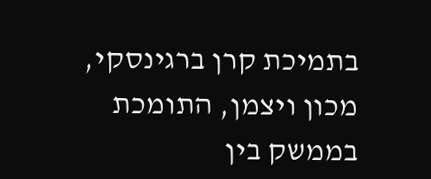בתמיכת קרן ברגינסקי, מכון ויצמן, התומכת בממשק בין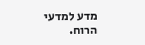מדע למדעי הרוח.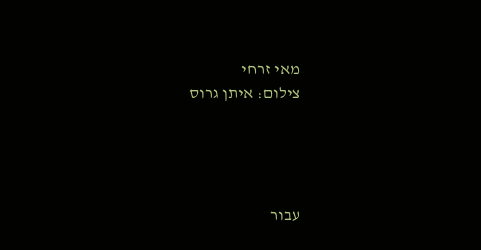מאי זרחי
צילום: איתן גרוס




עבור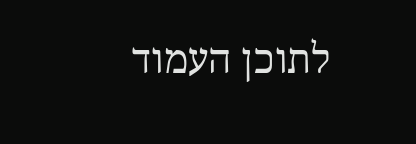לתוכן העמוד